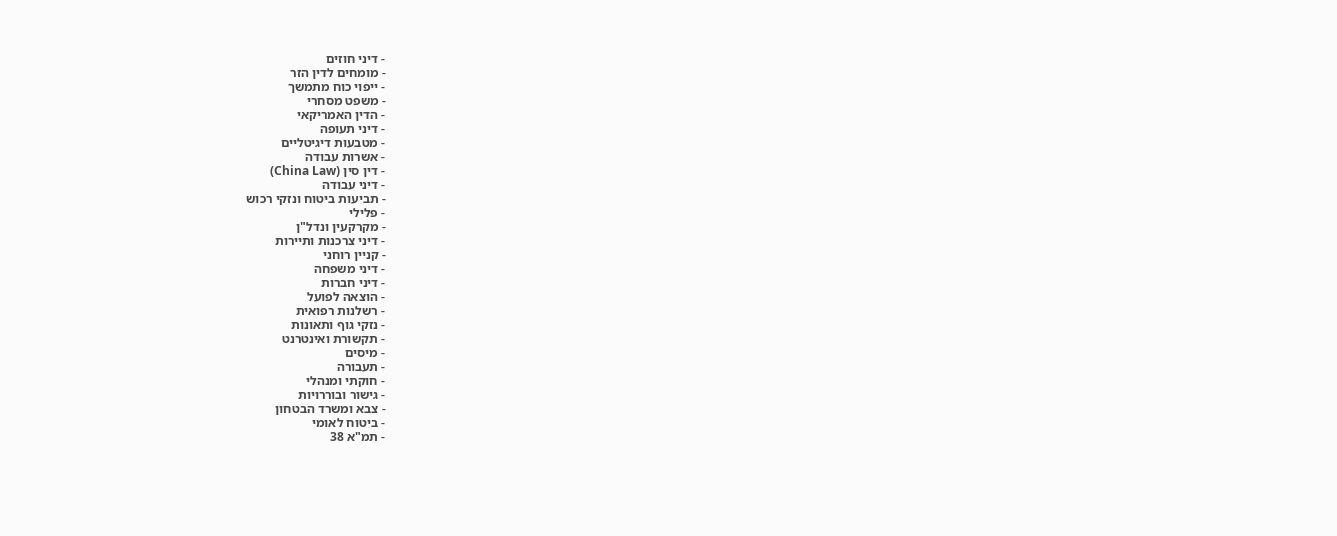- דיני חוזים
- מומחים לדין הזר
- ייפוי כוח מתמשך
- משפט מסחרי
- הדין האמריקאי
- דיני תעופה
- מטבעות דיגיטליים
- אשרות עבודה
- דין סין (China Law)
- דיני עבודה
- תביעות ביטוח ונזקי רכוש
- פלילי
- מקרקעין ונדל"ן
- דיני צרכנות ותיירות
- קניין רוחני
- דיני משפחה
- דיני חברות
- הוצאה לפועל
- רשלנות רפואית
- נזקי גוף ותאונות
- תקשורת ואינטרנט
- מיסים
- תעבורה
- חוקתי ומנהלי
- גישור ובוררויות
- צבא ומשרד הבטחון
- ביטוח לאומי
- תמ"א 38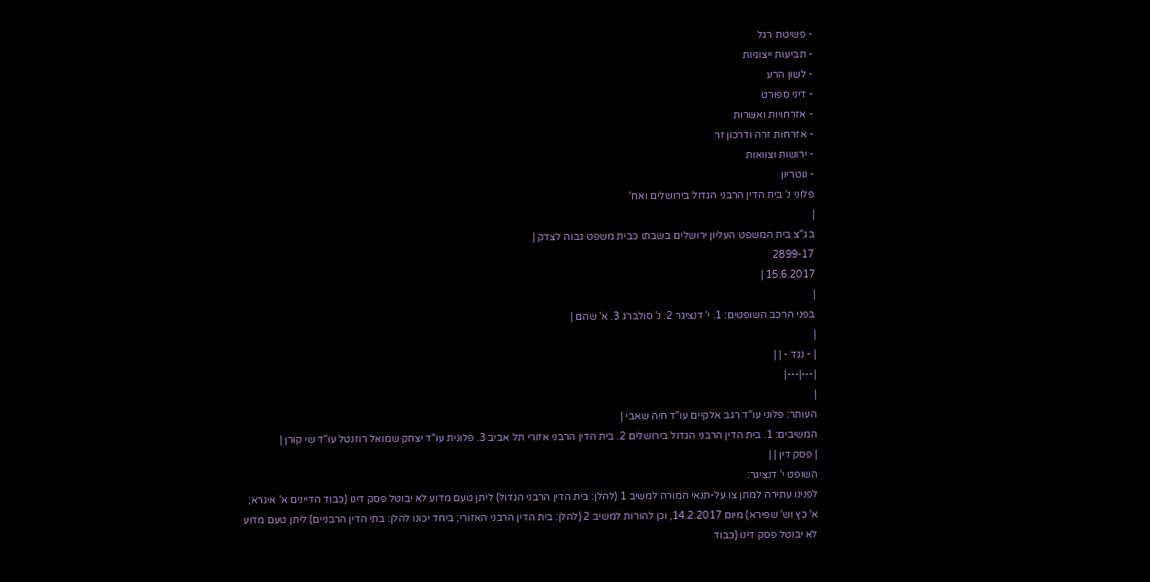- פשיטת רגל
- תביעות ייצוגיות
- לשון הרע
- דיני ספורט
- אזרחויות ואשרות
- אזרחות זרה ודרכון זר
- ירושות וצוואות
- נוטריון
פלוני נ' בית הדין הרבני הגדול בירושלים ואח'
|
בג"צ בית המשפט העליון ירושלים בשבתו כבית משפט גבוה לצדק |
2899-17
15.6.2017 |
|
בפני הרכב השופטים: 1. י' דנציגר 2. נ' סולברג 3. א' שהם |
|
| - נגד - | |
|---|---|
|
העותר: פלוני עו"ד רגב אלקיים עו"ד חיה שאבי |
המשיבים: 1. בית הדין הרבני הגדול בירושלים 2. בית הדין הרבני אזורי תל אביב 3. פלונית עו"ד יצחק שמואל רוזנטל עו"ד שי קורן |
| פסק דין | |
השופט י' דנציגר:
לפנינו עתירה למתן צו על-תנאי המורה למשיב 1 (להלן: בית הדין הרבני הגדול) ליתן טעם מדוע לא יבוטל פסק דינו (כבוד הדיינים א' איגרא; א' כץ וש' שפירא) מיום 14.2.2017, וכן להורות למשיב 2 (להלן: בית הדין הרבני האזורי; ביחד יכונו להלן: בתי הדין הרבניים) ליתן טעם מדוע לא יבוטל פסק דינו (כבוד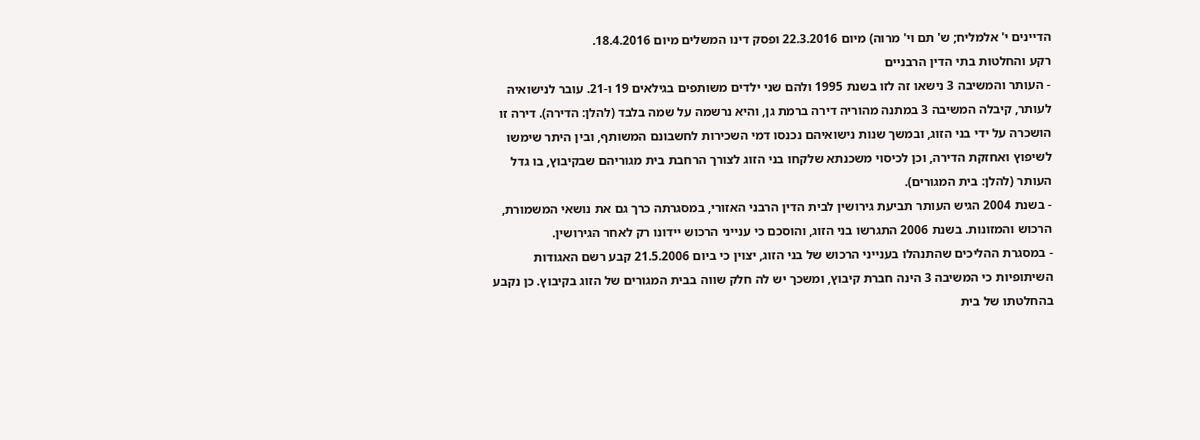הדיינים י' אלמליח; ש' תם וי' מרוה) מיום 22.3.2016 ופסק דינו המשלים מיום 18.4.2016.
רקע והחלטות בתי הדין הרבניים
- העותר והמשיבה 3 נישאו זה לזו בשנת 1995 ולהם שני ילדים משותפים בגילאים 19 ו-21. עובר לנישואיה לעותר, קיבלה המשיבה 3 במתנה מהוריה דירה ברמת גן, והיא נרשמה על שמה בלבד (להלן: הדירה). דירה זו הושכרה על ידי בני הזוג, ובמשך שנות נישואיהם נכנסו דמי השכירות לחשבונם המשותף, ובין היתר שימשו לשיפוץ ואחזקת הדירה, וכן לכיסוי משכנתא שלקחו בני הזוג לצורך הרחבת בית מגוריהם שבקיבוץ, בו גדל העותר (להלן: בית המגורים).
- בשנת 2004 הגיש העותר תביעת גירושין לבית הדין הרבני האזורי, במסגרתה כרך גם את נושאי המשמורת, הרכוש והמזונות. בשנת 2006 התגרשו בני הזוג, והוסכם כי ענייני הרכוש יידונו רק לאחר הגירושין.
- במסגרת ההליכים שהתנהלו בענייני הרכוש של בני הזוג, יצוין כי ביום 21.5.2006 קבע רשם האגודות השיתופיות כי המשיבה 3 הינה חברת קיבוץ, ומשכך יש לה חלק שווה בבית המגורים של הזוג בקיבוץ. כן נקבע בהחלטתו של בית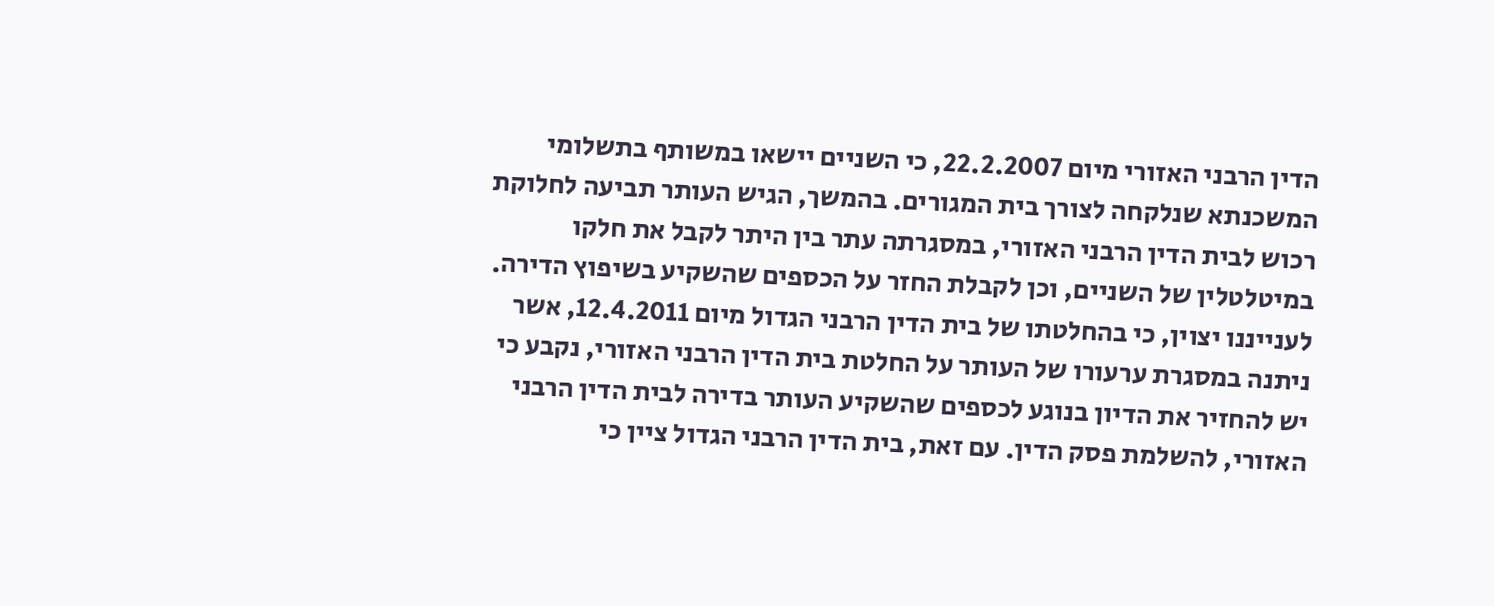הדין הרבני האזורי מיום 22.2.2007, כי השניים יישאו במשותף בתשלומי המשכנתא שנלקחה לצורך בית המגורים. בהמשך, הגיש העותר תביעה לחלוקת רכוש לבית הדין הרבני האזורי, במסגרתה עתר בין היתר לקבל את חלקו במיטלטלין של השניים, וכן לקבלת החזר על הכספים שהשקיע בשיפוץ הדירה. לענייננו יצוין, כי בהחלטתו של בית הדין הרבני הגדול מיום 12.4.2011, אשר ניתנה במסגרת ערעורו של העותר על החלטת בית הדין הרבני האזורי, נקבע כי יש להחזיר את הדיון בנוגע לכספים שהשקיע העותר בדירה לבית הדין הרבני האזורי, להשלמת פסק הדין. עם זאת, בית הדין הרבני הגדול ציין כי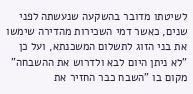לשיטתו מדובר בהשקעה שנעשתה לפני שנים, כאשר דמי השכירות מהדירה שימשו את בני הזוג לתשלום המשכנתא, ועל כן "לא ניתן היום לבא ולדרוש את ההשבחה" מקום בו "השבח כבר החזיר את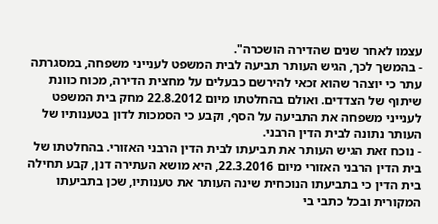עצמו לאחר שנים שהדירה הושכרה".
- בהמשך לכך, הגיש העותר תביעה לבית המשפט לענייני משפחה, במסגרתה עתר כי יוצהר שהוא זכאי להירשם כבעלים על מחצית הדירה, מכוח כוונת שיתוף של הצדדים. ואולם בהחלטתו מיום 22.8.2012 מחק בית המשפט לענייני משפחה את התביעה על הסף, וקבע כי הסמכות לדון בטענותיו של העותר נתונה לבית הדין הרבני.
- נוכח זאת הגיש העותר את תביעתו לבית הדין הרבני האזורי. בהחלטתו של בית הדין הרבני האזורי מיום 22.3.2016, היא מושא העתירה דנן, קבע תחילה בית הדין כי בתביעתו הנוכחית שינה העותר את טענותיו, שכן בתביעתו המקורית ובכל כתבי בי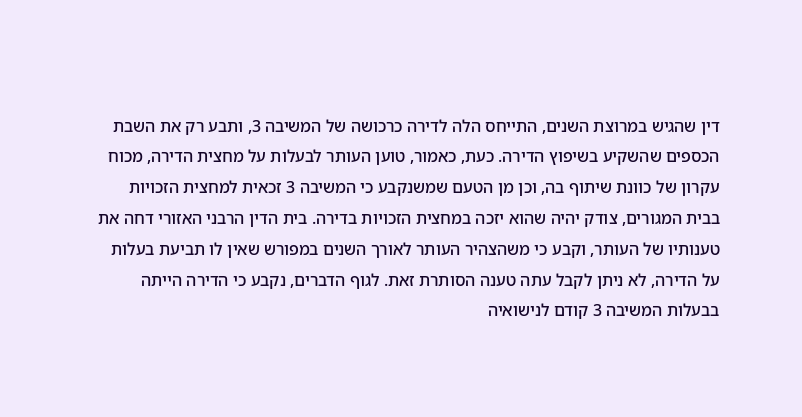דין שהגיש במרוצת השנים, התייחס הלה לדירה כרכושה של המשיבה 3, ותבע רק את השבת הכספים שהשקיע בשיפוץ הדירה. כעת, כאמור, טוען העותר לבעלות על מחצית הדירה, מכוח עקרון של כוונת שיתוף בה, וכן מן הטעם שמשנקבע כי המשיבה 3 זכאית למחצית הזכויות בבית המגורים, צודק יהיה שהוא יזכה במחצית הזכויות בדירה. בית הדין הרבני האזורי דחה את טענותיו של העותר, וקבע כי משהצהיר העותר לאורך השנים במפורש שאין לו תביעת בעלות על הדירה, לא ניתן לקבל עתה טענה הסותרת זאת. לגוף הדברים, נקבע כי הדירה הייתה בבעלות המשיבה 3 קודם לנישואיה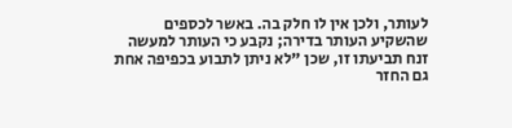לעותר, ולכן אין לו חלק בה. באשר לכספים שהשקיע העותר בדירה; נקבע כי העותר למעשה זנח תביעתו זו, שכן "לא ניתן לתבוע בכפיפה אחת גם החזר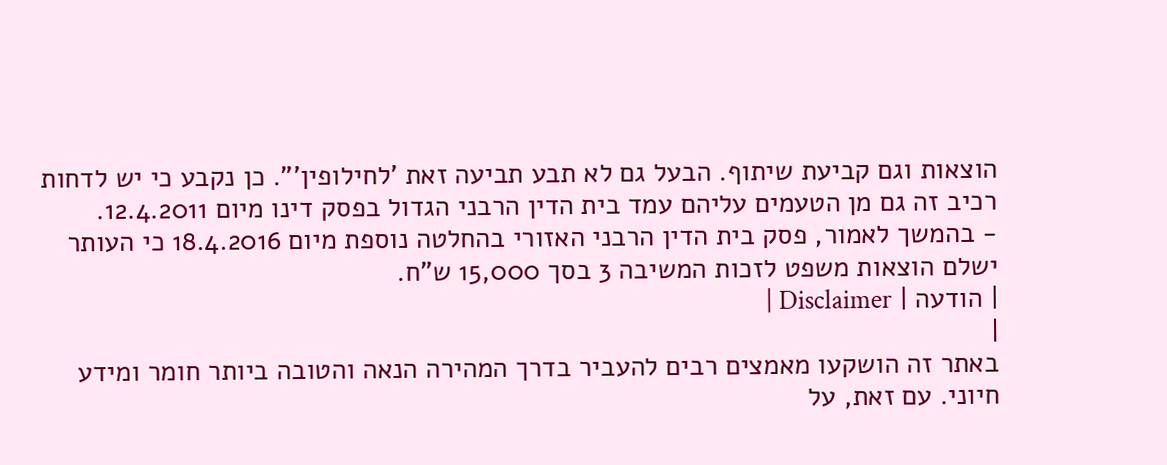הוצאות וגם קביעת שיתוף. הבעל גם לא תבע תביעה זאת 'לחילופין'". כן נקבע כי יש לדחות רכיב זה גם מן הטעמים עליהם עמד בית הדין הרבני הגדול בפסק דינו מיום 12.4.2011.
- בהמשך לאמור, פסק בית הדין הרבני האזורי בהחלטה נוספת מיום 18.4.2016 כי העותר ישלם הוצאות משפט לזכות המשיבה 3 בסך 15,000 ש"ח.
| הודעה | Disclaimer |
|
באתר זה הושקעו מאמצים רבים להעביר בדרך המהירה הנאה והטובה ביותר חומר ומידע חיוני. עם זאת, על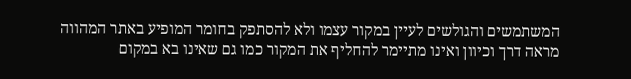המשתמשים והגולשים לעיין במקור עצמו ולא להסתפק בחומר המופיע באתר המהווה מראה דרך וכיוון ואינו מתיימר להחליף את המקור כמו גם שאינו בא במקום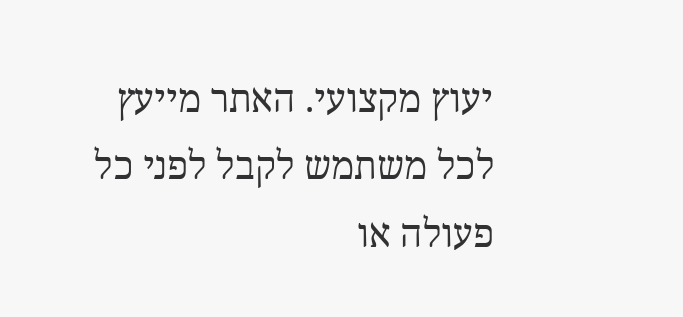יעוץ מקצועי. האתר מייעץ לכל משתמש לקבל לפני כל פעולה או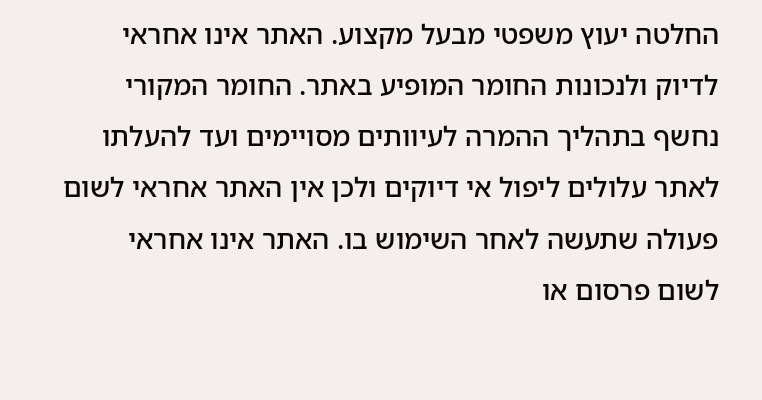החלטה יעוץ משפטי מבעל מקצוע. האתר אינו אחראי לדיוק ולנכונות החומר המופיע באתר. החומר המקורי נחשף בתהליך ההמרה לעיוותים מסויימים ועד להעלתו לאתר עלולים ליפול אי דיוקים ולכן אין האתר אחראי לשום פעולה שתעשה לאחר השימוש בו. האתר אינו אחראי לשום פרסום או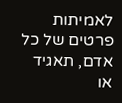לאמיתות פרטים של כל אדם, תאגיד או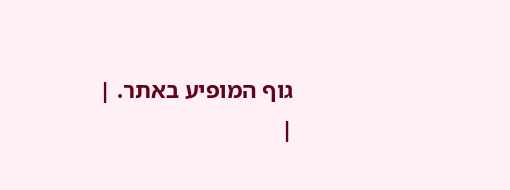גוף המופיע באתר. |
|